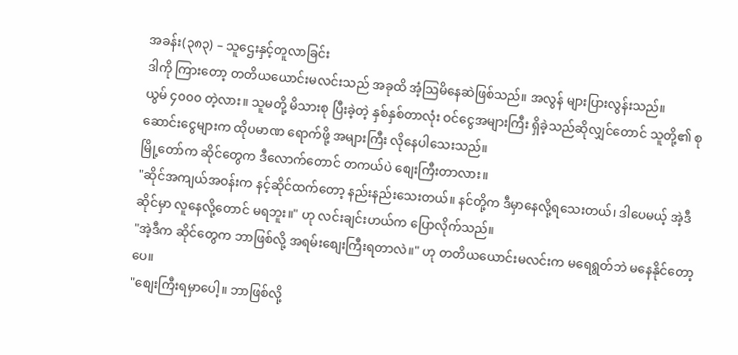အခန်း(၃၈၃) – သူဌေးနှင့်တူလာခြင်း
ဒါကို ကြားတော့ တတိယယောင်းမလင်းသည် အခုထိ အံ့သြမိနေဆဲဖြစ်သည်။ အလွန် များပြားလွန်းသည်။
ယွမ် ၄၀၀၀ တဲ့လား။ သူမတို့ မိသားစု ပြီးခဲ့တဲ့ နှစ်နှစ်တာလုံး ဝင်ငွေအများကြီး ရှိခဲ့သည်ဆိုလျှင်တောင် သူတို့၏ စုဆောင်းငွေများက ထိုပမာဏ ရောက်ဖို့ အများကြီး လိုနေပါသေးသည်။
မြို့တော်က ဆိုင်တွေက ဒီလောက်တောင် တကယ်ပဲ စျေးကြီးတာလား။
"ဆိုင်အကျယ်အဝန်းက နင့်ဆိုင်ထက်တော့ နည်းနည်းသေးတယ်။ နင်တို့က ဒီမှာနေလို့ရသေးတယ်၊ ဒါပေမယ့် အဲ့ဒီဆိုင်မှာ လူနေလို့တောင် မရဘူး။" ဟု လင်းချင်းဟယ်က ပြောလိုက်သည်။
"အဲ့ဒီက ဆိုင်တွေက ဘာဖြစ်လို့ အရမ်းစျေးကြီးရတာလဲ။" ဟု တတိယယောင်းမလင်းက မရေရွတ်ဘဲ မနေနိုင်တော့ပေ။
"စျေးကြီးရမှာပေါ့။ ဘာဖြစ်လို့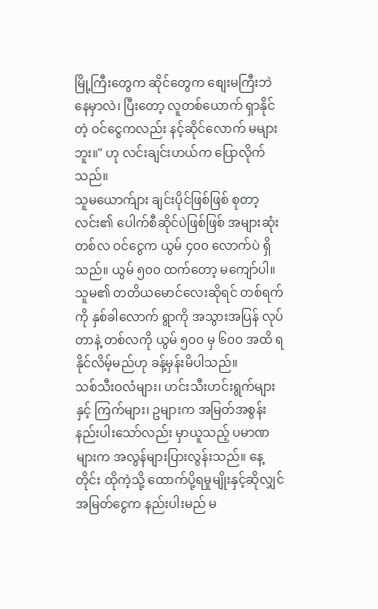မြို့ကြီးတွေက ဆိုင်တွေက စျေးမကြီးဘဲ နေမှာလဲ၊ ပြီးတော့ လူတစ်ယောက် ရှာနိုင်တဲ့ ဝင်ငွေကလည်း နင့်ဆိုင်လောက် မများဘူး။" ဟု လင်းချင်းဟယ်က ပြောလိုက်သည်။
သူမယောက်ျား ချင်းပိုင်ဖြစ်ဖြစ် စုတာ့လင်း၏ ပေါက်စီဆိုင်ပဲဖြစ်ဖြစ် အများဆုံး တစ်လ ဝင်ငွေက ယွမ် ၄၀၀ လောက်ပဲ ရှိသည်။ ယွမ် ၅၀၀ ထက်တော့ မကျော်ပါ။
သူမ၏ တတိယမောင်လေးဆိုရင် တစ်ရက်ကို နှစ်ခါလောက် ရွာကို အသွားအပြန် လုပ်တာနဲ့ တစ်လကို ယွမ် ၅၀၀ မှ ၆၀၀ အထိ ရနိုင်လိမ့်မည်ဟု ခန့်မှန်းမိပါသည်။
သစ်သီးဝလံများ၊ ဟင်းသီးဟင်းရွက်များနှင့် ကြက်များ၊ ဥများက အမြတ်အစွန်း နည်းပါးသော်လည်း မှာယူသည့် ပမာဏများက အလွန်များပြားလွန်းသည်။ နေ့တိုင်း ထိုကဲ့သို့ ထောက်ပို့ရမှုမျိုးနှင့်ဆိုလျှင် အမြတ်ငွေက နည်းပါးမည် မ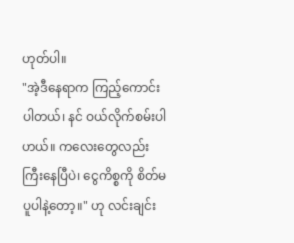ဟုတ်ပါ။
"အဲ့ဒီနေရာက ကြည့်ကောင်းပါတယ်၊ နင် ဝယ်လိုက်စမ်းပါဟယ်။ ကလေးတွေလည်း ကြီးနေပြီပဲ၊ ငွေကိစ္စကို စိတ်မပူပါနဲ့တော့။" ဟု လင်းချင်း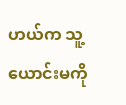ဟယ်က သူ့ယောင်းမကို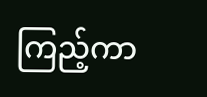ကြည့်ကာ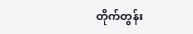တိုက်တွန်း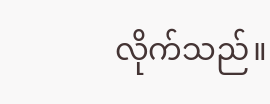လိုက်သည်။